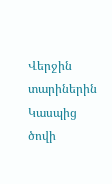Վերջին տարիներին Կասպից ծովի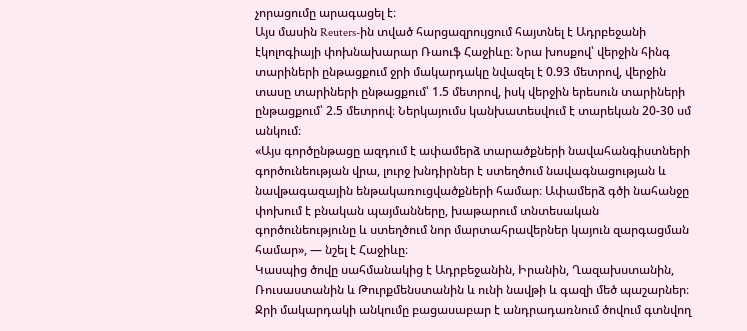չորացումը արագացել է։
Այս մասին Reuters-ին տված հարցազրույցում հայտնել է Ադրբեջանի էկոլոգիայի փոխնախարար Ռաուֆ Հաջիևը։ Նրա խոսքով՝ վերջին հինգ տարիների ընթացքում ջրի մակարդակը նվազել է 0.93 մետրով, վերջին տասը տարիների ընթացքում՝ 1.5 մետրով, իսկ վերջին երեսուն տարիների ընթացքում՝ 2.5 մետրով։ Ներկայումս կանխատեսվում է տարեկան 20-30 սմ անկում։
«Այս գործընթացը ազդում է ափամերձ տարածքների նավահանգիստների գործունեության վրա, լուրջ խնդիրներ է ստեղծում նավագնացության և նավթագազային ենթակառուցվածքների համար։ Ափամերձ գծի նահանջը փոխում է բնական պայմանները, խաթարում տնտեսական գործունեությունը և ստեղծում նոր մարտահրավերներ կայուն զարգացման համար», — նշել է Հաջիևը։
Կասպից ծովը սահմանակից է Ադրբեջանին, Իրանին, Ղազախստանին, Ռուսաստանին և Թուրքմենստանին և ունի նավթի և գազի մեծ պաշարներ։ Ջրի մակարդակի անկումը բացասաբար է անդրադառնում ծովում գտնվող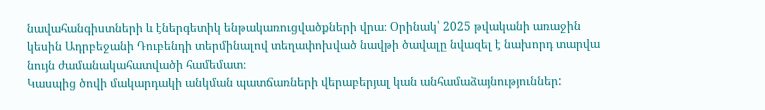նավահանգիստների և էներգետիկ ենթակառուցվածքների վրա։ Օրինակ՝ 2025 թվականի առաջին կեսին Ադրբեջանի Դուբենդի տերմինալով տեղափոխված նավթի ծավալը նվազել է նախորդ տարվա նույն ժամանակահատվածի համեմատ։
Կասպից ծովի մակարդակի անկման պատճառների վերաբերյալ կան անհամաձայնություններ: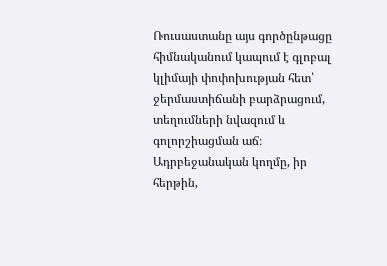Ռուսաստանը այս գործընթացը հիմնականում կապում է գլոբալ կլիմայի փոփոխության հետ՝ ջերմաստիճանի բարձրացում, տեղումների նվազում և գոլորշիացման աճ։
Ադրբեջանական կողմը, իր հերթին,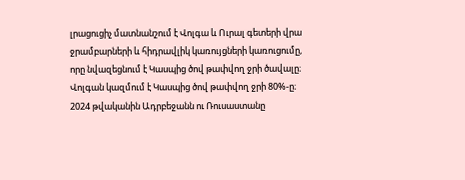լրացուցիչ մատնանշում է Վոլգա և Ուրալ գետերի վրա ջրամբարների և հիդրավլիկ կառույցների կառուցումը, որը նվազեցնում է Կասպից ծով թափվող ջրի ծավալը։
Վոլգան կազմում է Կասպից ծով թափվող ջրի 80%-ը։
2024 թվականին Ադրբեջանն ու Ռուսաստանը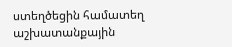ստեղծեցին համատեղ աշխատանքային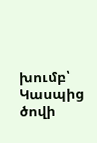խումբ՝ Կասպից ծովի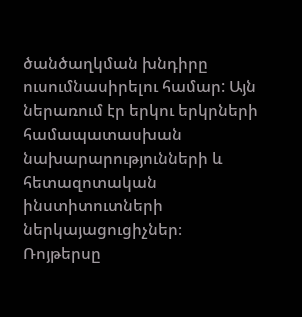ծանծաղկման խնդիրը ուսումնասիրելու համար: Այն ներառում էր երկու երկրների համապատասխան նախարարությունների և հետազոտական ինստիտուտների ներկայացուցիչներ։
Ռոյթերսը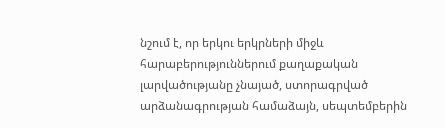նշում է, որ երկու երկրների միջև հարաբերություններում քաղաքական լարվածությանը չնայած, ստորագրված արձանագրության համաձայն, սեպտեմբերին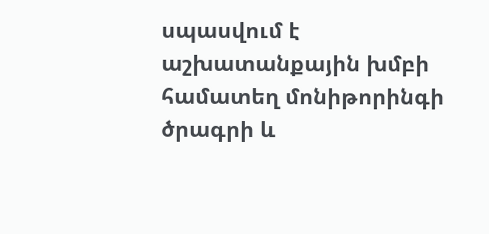սպասվում է աշխատանքային խմբի համատեղ մոնիթորինգի ծրագրի և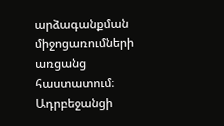արձագանքման միջոցառումների առցանց հաստատում։
Ադրբեջանցի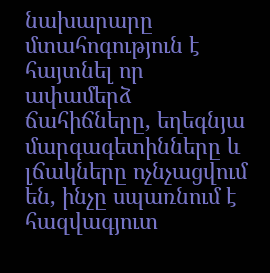նախարարը մտահոգություն է հայտնել որ ափամերձ ճահիճները, եղեգնյա մարգագետինները և լճակները ոչնչացվում են, ինչը սպառնում է հազվագյուտ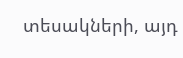տեսակների, այդ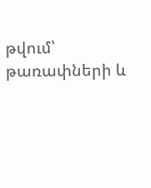թվում՝ թառափների և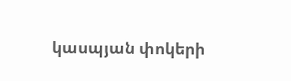կասպյան փոկերի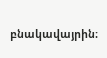բնակավայրին։